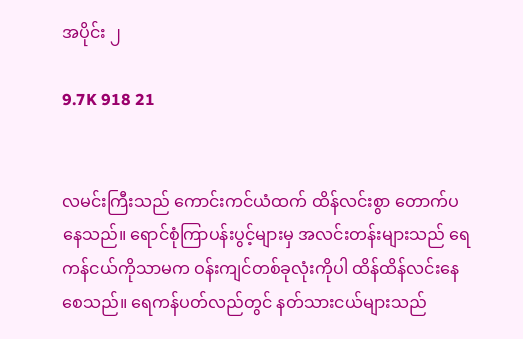အပိုင်း ၂

9.7K 918 21


လမင်းကြီးသည် ကောင်းကင်ယံထက် ထိန်လင်းစွာ တောက်ပနေသည်။ ရောင်စုံကြာပန်းပွင့်များမှ အလင်းတန်းများသည် ရေကန်ငယ်ကိုသာမက ဝန်းကျင်တစ်ခုလုံးကိုပါ ထိန်ထိန်လင်းနေစေသည်။ ရေကန်ပတ်လည်တွင် နတ်သားငယ်များသည်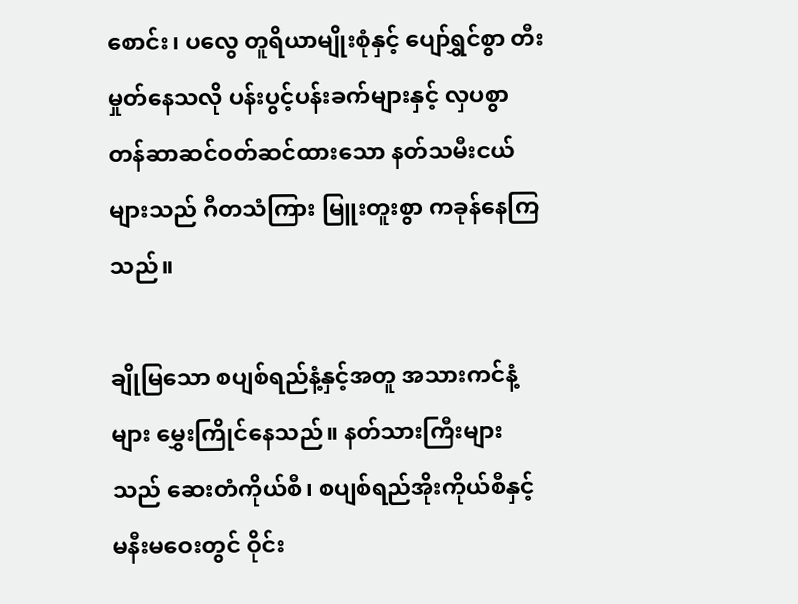စောင်း၊ ပလွေ တူရိယာမျိုးစုံနှင့် ပျော်ရွှင်စွာ တီးမှုတ်နေသလို ပန်းပွင့်ပန်းခက်များနှင့် လှပစွာ တန်ဆာဆင်ဝတ်ဆင်ထားသော နတ်သမီးငယ်များသည် ဂီတသံကြား မြူးတူးစွာ ကခုန်နေကြသည်။

ချိုမြသော စပျစ်ရည်နံ့နှင့်အတူ အသားကင်နံ့များ မွှေးကြိုင်နေသည်။ နတ်သားကြီးများသည် ဆေးတံကိုယ်စီ၊ စပျစ်ရည်အိုးကိုယ်စီနှင့် မနီးမဝေးတွင် ဝိုင်း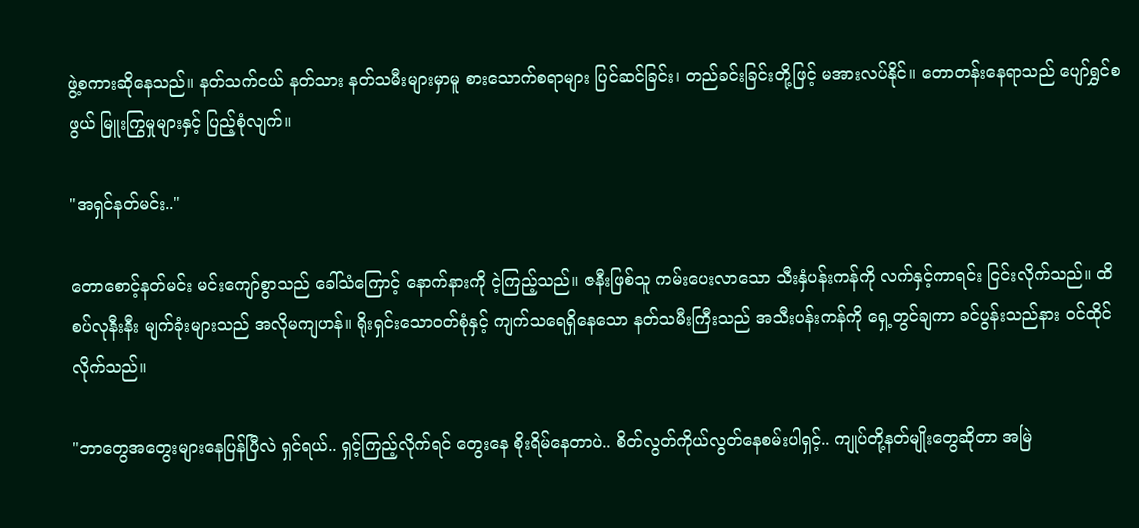ဖွဲ့စကားဆိုနေသည်။ နတ်သက်ငယ် နတ်သား နတ်သမီးများမှာမူ စားသောက်စရာများ ပြင်ဆင်ခြင်း၊ တည်ခင်းခြင်းတို့ဖြင့် မအားလပ်နိုင်။ တောတန်းနေရာသည် ပျော်ရွှင်စဖွယ် မြူးကြွမှုများနှင့် ပြည့်စုံလျက်။

"အရှင်နတ်မင်း.."

တောစောင့်နတ်မင်း မင်းကျော်စွာသည် ခေါ်သံကြောင့် နောက်နားကို ငဲ့ကြည့်သည်။ ဇနီးဖြစ်သူ ကမ်းပေးလာသော သီးနှံပန်းကန်ကို လက်နှင့်ကာရင်း ငြင်းလိုက်သည်။ ထိစပ်လုနီးနီး မျက်ခုံးများသည် အလိုမကျဟန်။ ရိုးရှင်းသောဝတ်စုံနှင့် ကျက်သရေရှိနေသော နတ်သမီးကြီးသည် အသီးပန်းကန်ကို ရှေ့တွင်ချကာ ခင်ပွန်းသည်နား ဝင်ထိုင်လိုက်သည်။

"ဘာတွေအတွေးများနေပြန်ပြီလဲ ရှင်ရယ်.. ရှင့်ကြည့်လိုက်ရင် တွေးနေ စိုးရိမ်နေတာပဲ.. စိတ်လွတ်ကိုယ်လွတ်နေစမ်းပါရှင့်.. ကျုပ်တို့နတ်မျိုးတွေဆိုတာ အမြဲ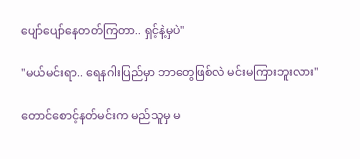ပျော်ပျော်နေတတ်ကြတာ.. ရှင့်နဲ့မှပဲ"

"မယ်မင်းရာ.. ရေနဂါးပြည်မှာ ဘာတွေဖြစ်လဲ မင်းမကြားဘူးလား"

တောင်စောင့်နတ်မင်းက မည်သူမှ မ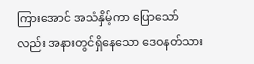ကြားအောင် အသံနှိမ့်ကာ ပြောသော်လည်း အနားတွင်ရှိနေသော ဒေဝနတ်သား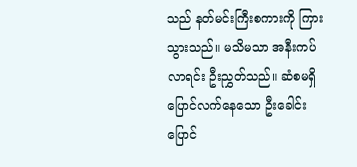သည် နတ်မင်းကြီးစကားကို ကြားသွားသည်။ မသိမသာ အနီးကပ်လာရင်း ဦးညွှတ်သည်။ ဆံစမရှိပြောင်လက်နေသော ဦးခေါင်းပြောင်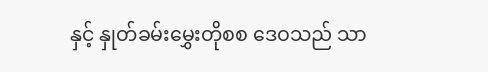နှင့် နှုတ်ခမ်းမွှေးတိုစစ ဒေဝသည် သာ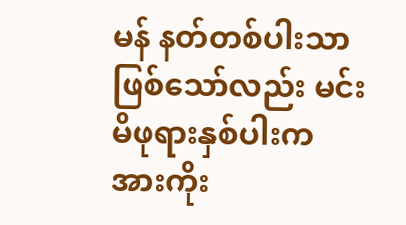မန် နတ်တစ်ပါးသာဖြစ်သော်လည်း မင်းမိဖုရားနှစ်ပါးက အားကိုး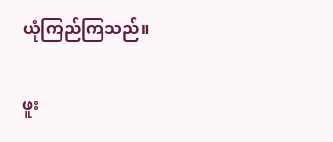ယုံကြည်ကြသည်။

ဖူး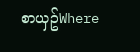စာယှဥ်Where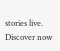stories live. Discover now